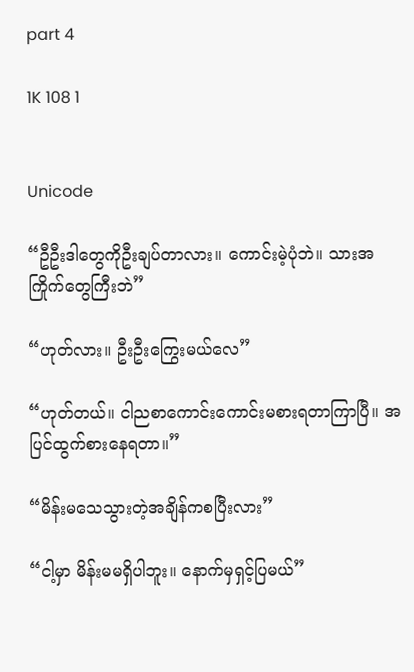part 4

1K 108 1


Unicode

“ဦဦးဒါတွေကိုဦးချပ်တာလား။ ကောင်းမဲ့ပုံဘဲ။ သားအကြိုက်တွေကြီးဘဲ”

“ဟုတ်လား။ ဦးဦးကြွေးမယ်လေ”

“ဟုတ်တယ်။ ငါညစာကောင်းကောင်းမစားရတာကြာပြီ။ အပြင်ထွက်စားနေရတာ။”

“မိန်းမသေသွားတဲ့အချိန်ကစပြီးလား”

“ငါ့မှာ မိန်းမမရှိပါဘူး။ နောက်မှရှင့်ပြမယ်”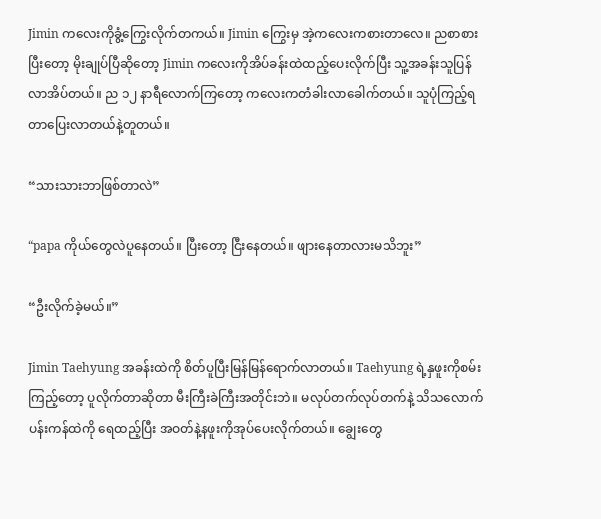Jimin ကလေးကိုခွံ့ကြွေးလိုက်တကယ်။ Jimin ကြွေးမှ အဲ့ကလေးကစားတာလေ။ ညစာစားပြီးတော့ မိုးချုပ်ပြီဆိုတော့ Jimin ကလေးကိုအိပ်ခန်းထဲထည့်ပေးလိုက်ပြီး သူ့အခန်းသူပြန်လာအိပ်တယ်။ ည ၁၂ နာရီလောက်ကြတော့ ကလေးကတံခါးလာခေါက်တယ်။ သူပုံကြည့်ရတာပြေးလာတယ်နဲ့တူတယ်။

“သားသားဘာဖြစ်တာလဲ”

“papa ကိုယ်တွေလဲပူနေတယ်။ ပြီးတော့ ငြီးနေတယ်။ ဖျားနေတာလားမသိဘူး”

“ဦးလိုက်ခဲ့မယ်။”

Jimin Taehyung အခန်းထဲကို စိတ်ပူပြီးမြန်မြန်ရောက်လာတယ်။ Taehyung ရဲ့နှဖူးကိုစမ်းကြည့်တော့ ပူလိုက်တာဆိုတာ မီးကြီးခဲကြီးအတိုင်းဘဲ။ မလုပ်တက်လုပ်တက်နဲ့ သိသလောက် ပန်းကန်ထဲကို ရေထည့်ပြီး အဝတ်နဲ့နဖူးကိုအုပ်ပေးလိုက်တယ်။ ချွေးတွေ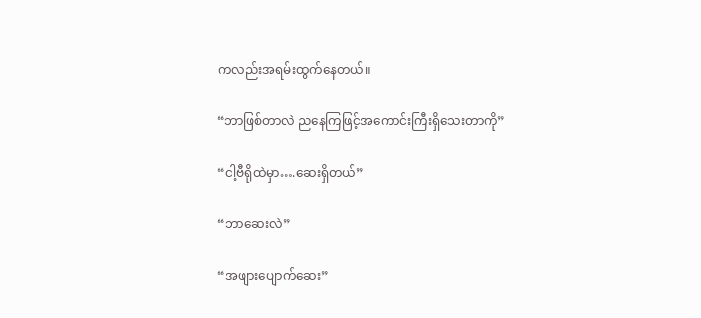ကလည်းအရမ်းထွက်နေတယ်။

“ဘာဖြစ်တာလဲ ညနေကြဖြင့်အကောင်းကြီးရှိသေးတာကို”

“ငါ့ဗီရိုထဲမှာ….ဆေးရှိတယ်”

“ဘာဆေးလဲ”

“အဖျားပျောက်ဆေး”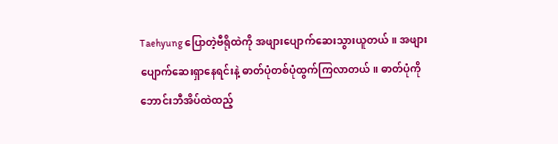Taehyung ပြောတဲ့ဗီရိုထဲကို အဖျားပျောက်ဆေးသွားယူတယ်။ အဖျားပျောက်ဆေးရှာနေရင်းနဲ့ ဓာတ်ပုံတစ်ပုံထွက်ကြလာတယ်။ ဓာတ်ပုံကို ဘောင်းဘီအိပ်ထဲထည့်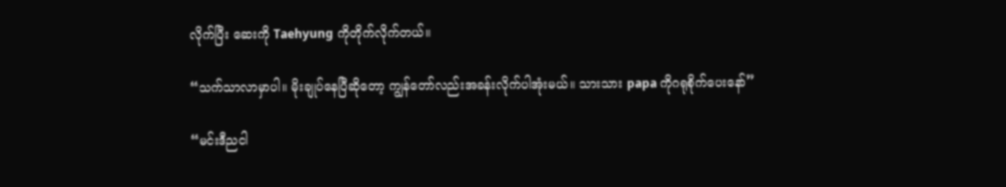လိုက်ပြီး ဆေးကို Taehyung ကိုတိုက်လိုက်တယ်။

“သက်သာလာမှာပါ။ မိုးချုပ်နေပြီဆိုတော့ ကျွန်တော်လည်းအခန်းလိုက်ပါအုံးမယ်။ သားသား papa ကိုဂရုစိုက်ပေးနော်”

“မင်းဒီညငါ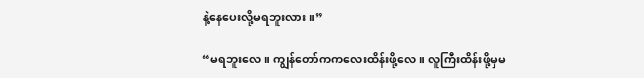နဲ့နေပေးလို့မရဘူးလား။”

“မရဘူးလေ။ ကျွန်တော်ကကလေးထိန်းဖို့လေ။ လူကြီးထိန်းဖို့မှမ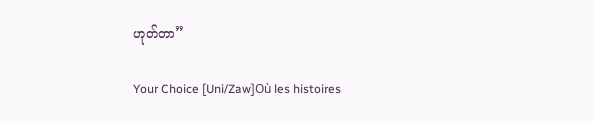ဟုတ်တာ”

Your Choice [Uni/Zaw]Où les histoires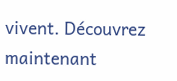vivent. Découvrez maintenant